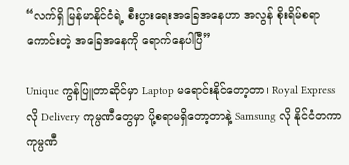“လက်ရှိ မြန်မာနိုင်ငံရဲ့ စီးပွားရေးအခြေအနေဟာ အလွန် စိုးရိမ်စရာကောင်းတဲ့ အခြေအနေကို ရောက်နေပါပြီ”

Unique ကွန်ပြူတာဆိုင်မှာ Laptop မရောင်းနိုင်တော့တာ၊ Royal Express လို Delivery ကုမ္ပဏီတွေမှာ ပို့စရာမရှိတော့တာနဲ့ Samsung လို နိုင်ငံတကာ ကုမ္ပဏီ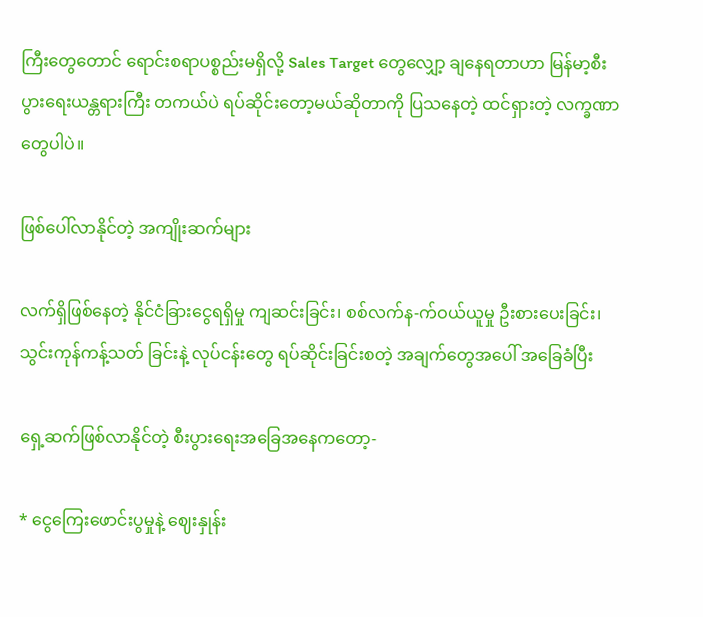ကြီးတွေတောင် ရောင်းစရာပစ္စည်းမရှိလို့ Sales Target တွေလျှော့ ချနေရတာဟာ မြန်မာ့စီးပွားရေးယန္တရားကြီး တကယ်ပဲ ရပ်ဆိုင်းတော့မယ်ဆိုတာကို ပြသနေတဲ့ ထင်ရှားတဲ့ လက္ခဏာတွေပါပဲ။

ဖြစ်ပေါ်လာနိုင်တဲ့ အကျိုးဆက်များ

လက်ရှိဖြစ်နေတဲ့ နိုင်ငံခြားငွေရရှိမှု ကျဆင်းခြင်း၊ စစ်လက်န-က်ဝယ်ယူမှု ဦးစားပေးခြင်း၊ သွင်းကုန်ကန့်သတ် ခြင်းနဲ့ လုပ်ငန်းတွေ ရပ်ဆိုင်းခြင်းစတဲ့ အချက်တွေအပေါ် အခြေခံပြီး

ရှေ့ဆက်ဖြစ်လာနိုင်တဲ့ စီးပွားရေးအခြေအနေကတော့-

* ငွေကြေးဖောင်းပွမှုနဲ့ ဈေးနှုန်း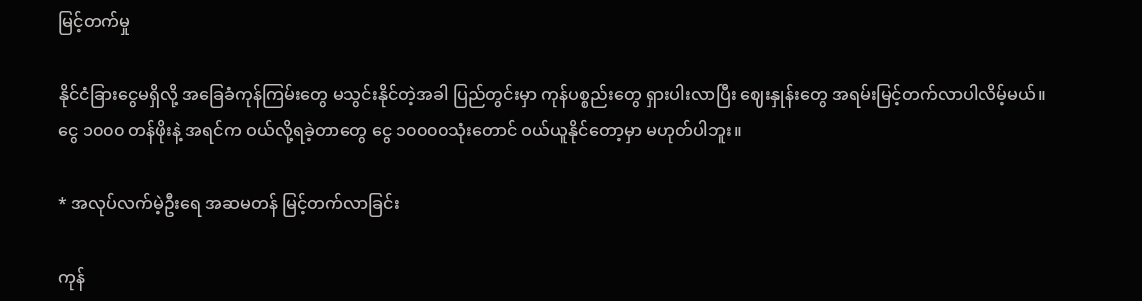မြင့်တက်မှု

နိုင်ငံခြားငွေမရှိလို့ အခြေခံကုန်ကြမ်းတွေ မသွင်းနိုင်တဲ့အခါ ပြည်တွင်းမှာ ကုန်ပစ္စည်းတွေ ရှားပါးလာပြီး ဈေးနှုန်းတွေ အရမ်းမြင့်တက်လာပါလိမ့်မယ်။ ငွေ ၁၀၀၀ တန်ဖိုးနဲ့ အရင်က ဝယ်လို့ရခဲ့တာတွေ ငွေ ၁၀၀၀၀သုံးတောင် ဝယ်ယူနိုင်တော့မှာ မဟုတ်ပါဘူး။

* အလုပ်လက်မဲ့ဦးရေ အဆမတန် မြင့်တက်လာခြင်း

ကုန်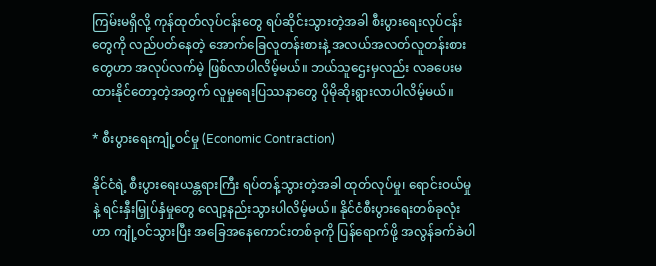ကြမ်းမရှိလို့ ကုန်ထုတ်လုပ်ငန်းတွေ ရပ်ဆိုင်းသွားတဲ့အခါ စီးပွားရေးလုပ်ငန်းတွေကို လည်ပတ်နေတဲ့ အောက်ခြေလူတန်းစားနဲ့ အလယ်အလတ်လူတန်းစားတွေဟာ အလုပ်လက်မဲ့ ဖြစ်လာပါလိမ့်မယ်။ ဘယ်သူဌေးမှလည်း လခပေးမထားနိုင်တော့တဲ့အတွက် လူမှုရေးပြဿနာတွေ ပိုမိုဆိုးရွားလာပါလိမ့်မယ်။

* စီးပွားရေးကျုံ့ဝင်မှု (Economic Contraction)

နိုင်ငံရဲ့ စီးပွားရေးယန္တရားကြီး ရပ်တန့်သွားတဲ့အခါ ထုတ်လုပ်မှု၊ ရောင်းဝယ်မှုနဲ့ ရင်းနှီးမြှုပ်နှံမှုတွေ လျော့နည်းသွားပါလိမ့်မယ်။ နိုင်ငံစီးပွားရေးတစ်ခုလုံးဟာ ကျုံ့ဝင်သွားပြီး အခြေအနေကောင်းတစ်ခုကို ပြန်ရောက်ဖို့ အလွန်ခက်ခဲပါ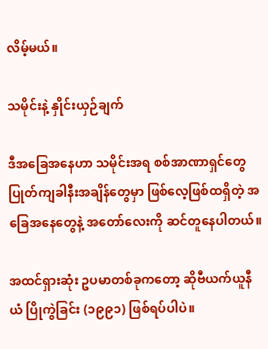လိမ့်မယ်။

သမိုင်းနဲ့ နှိုင်းယှဉ်ချက်

ဒီအခြေအနေဟာ သမိုင်းအရ စစ်အာဏာရှင်တွေ ပြုတ်ကျခါနီးအချိန်တွေမှာ ဖြစ်လေ့ဖြစ်ထရှိတဲ့ အခြေအနေတွေနဲ့ အတော်လေးကို ဆင်တူနေပါတယ်။

အထင်ရှားဆုံး ဥပမာတစ်ခုကတော့ ဆိုဗီယက်ယူနီယံ ပြိုကွဲခြင်း (၁၉၉၁) ဖြစ်ရပ်ပါပဲ။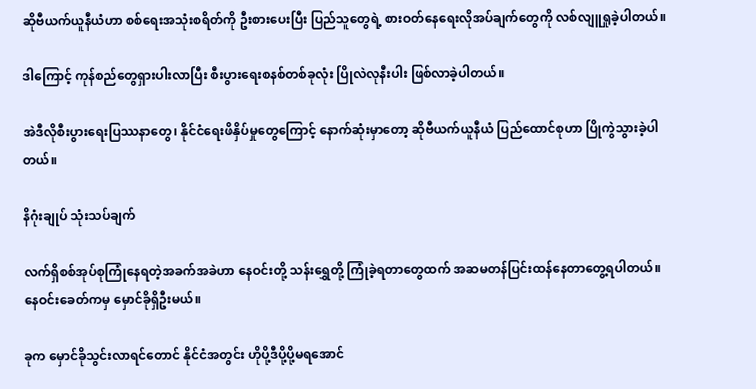ဆိုဗီယက်ယူနီယံဟာ စစ်ရေးအသုံးစရိတ်ကို ဦးစားပေးပြီး ပြည်သူတွေရဲ့ စားဝတ်နေရေးလိုအပ်ချက်တွေကို လစ်လျူရှုခဲ့ပါတယ်။

ဒါကြောင့် ကုန်စည်တွေရှားပါးလာပြီး စီးပွားရေးစနစ်တစ်ခုလုံး ပြိုလဲလုနီးပါး ဖြစ်လာခဲ့ပါတယ်။

အဲဒီလိုစီးပွားရေးပြဿနာတွေ၊ နိုင်ငံရေးဖိနှိပ်မှုတွေကြောင့် နောက်ဆုံးမှာတော့ ဆိုဗီယက်ယူနီယံ ပြည်ထောင်စုဟာ ပြိုကွဲသွားခဲ့ပါတယ်။

နိဂုံးချုပ် သုံးသပ်ချက်

လက်ရှိစစ်အုပ်စုကြုံနေရတဲ့အခက်အခဲဟာ နေဝင်းတို့ သန်းရွှေတို့ ကြုံခဲ့ရတာတွေထက် အဆမတန်ပြင်းထန်နေတာတွေ့ရပါတယ်။ နေဝင်းခေတ်ကမှ မှောင်ခိုရှိဦးမယ်။

ခုက မှောင်ခိုသွင်းလာရင်တောင် နိုင်ငံအတွင်း ဟိုပို့ဒီပို့ပို့မရအောင်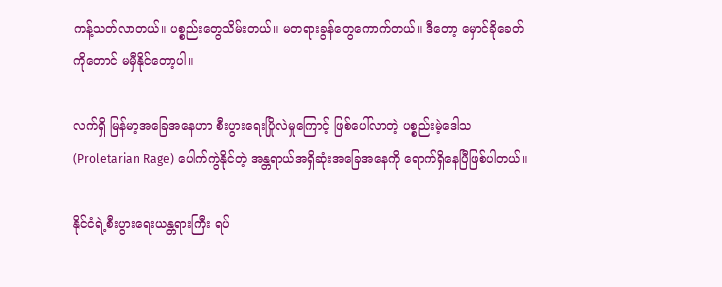ကန့်သတ်လာတယ်။ ပစ္စည်းတွေသိမ်းတယ်။ မတရားခွန်တွေကောက်တယ်။ ဒီတော့ မှောင်ခိုခေတ်ကိုတောင် မမှီနိုင်တော့ပါ။

လက်ရှိ မြန်မာ့အခြေအနေဟာ စီးပွားရေးပြိုလဲမှုကြောင့် ဖြစ်ပေါ်လာတဲ့ ပစ္စည်းမဲ့ဒေါသ (Proletarian Rage) ပေါက်ကွဲနိုင်တဲ့ အန္တရာယ်အရှိဆုံးအခြေအနေကို ရောက်ရှိနေပြီဖြစ်ပါတယ်။

နိုင်ငံရဲ့စီးပွားရေးယန္တရားကြီး ရပ်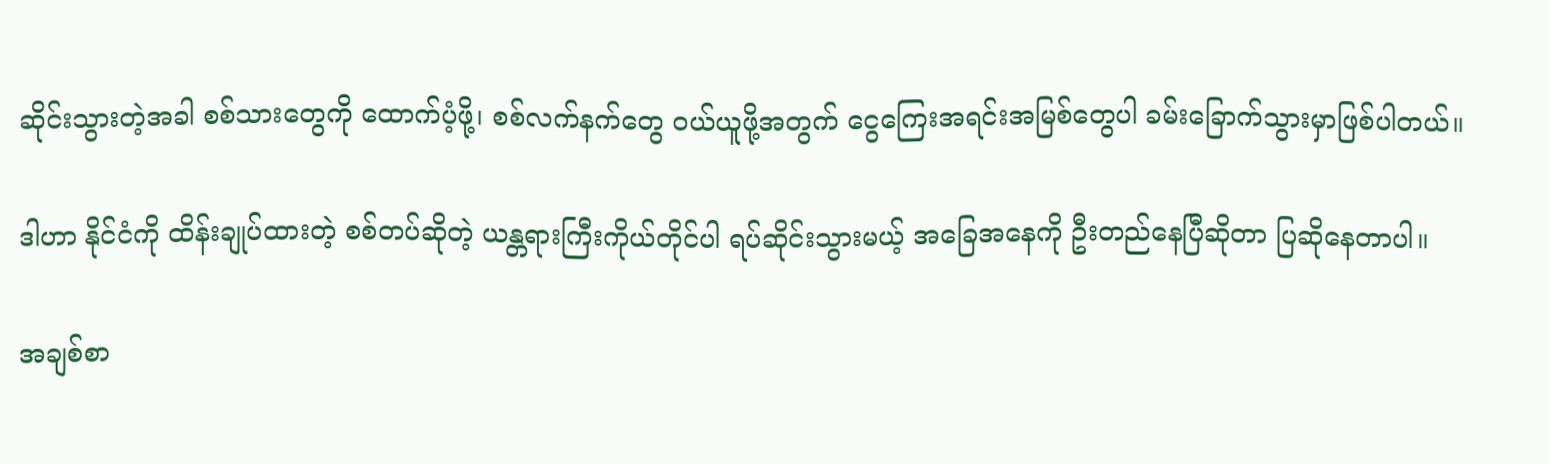ဆိုင်းသွားတဲ့အခါ စစ်သားတွေကို ထောက်ပံ့ဖို့၊ စစ်လက်နက်တွေ ဝယ်ယူဖို့အတွက် ငွေကြေးအရင်းအမြစ်တွေပါ ခမ်းခြောက်သွားမှာဖြစ်ပါတယ်။

ဒါဟာ နိုင်ငံကို ထိန်းချုပ်ထားတဲ့ စစ်တပ်ဆိုတဲ့ ယန္တရားကြီးကိုယ်တိုင်ပါ ရပ်ဆိုင်းသွားမယ့် အခြေအနေကို ဦးတည်နေပြီဆိုတာ ပြဆိုနေတာပါ။

အချစ်စာ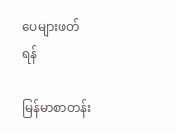ပေများဖတ်ရန်

မြန်မာစာတန်း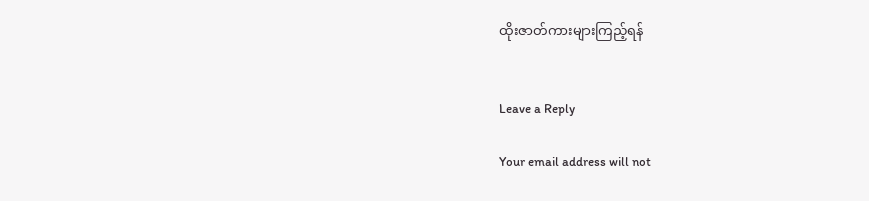ထိုးဇာတ်ကားများကြည့်ရန်


Leave a Reply

Your email address will not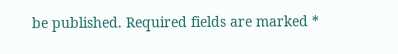be published. Required fields are marked *